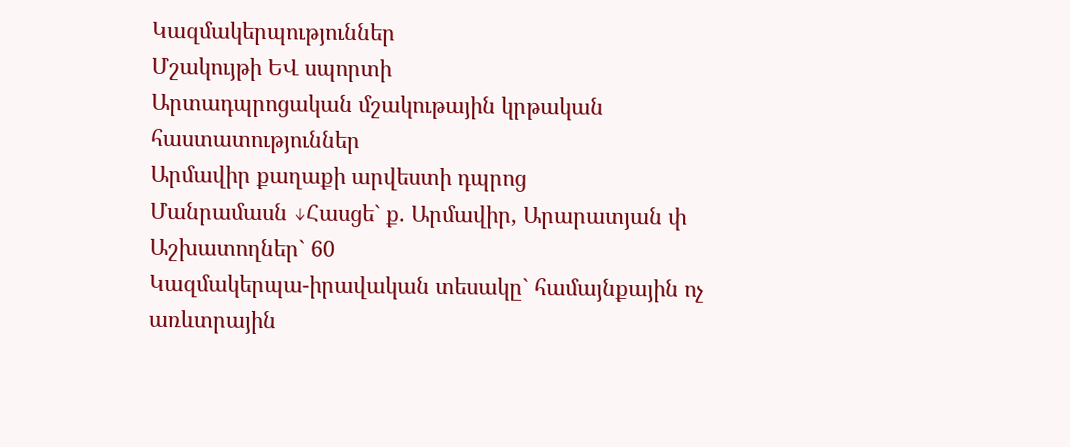Կազմակերպություններ
Մշակույթի ԵՎ սպորտի
Արտադպրոցական մշակութային կրթական հաստատություններ
Արմավիր քաղաքի արվեստի դպրոց
Մանրամասն ↓Հասցե` ք. Արմավիր, Արարատյան փ
Աշխատողներ` 60
Կազմակերպա-իրավական տեսակը` համայնքային ոչ առևտրային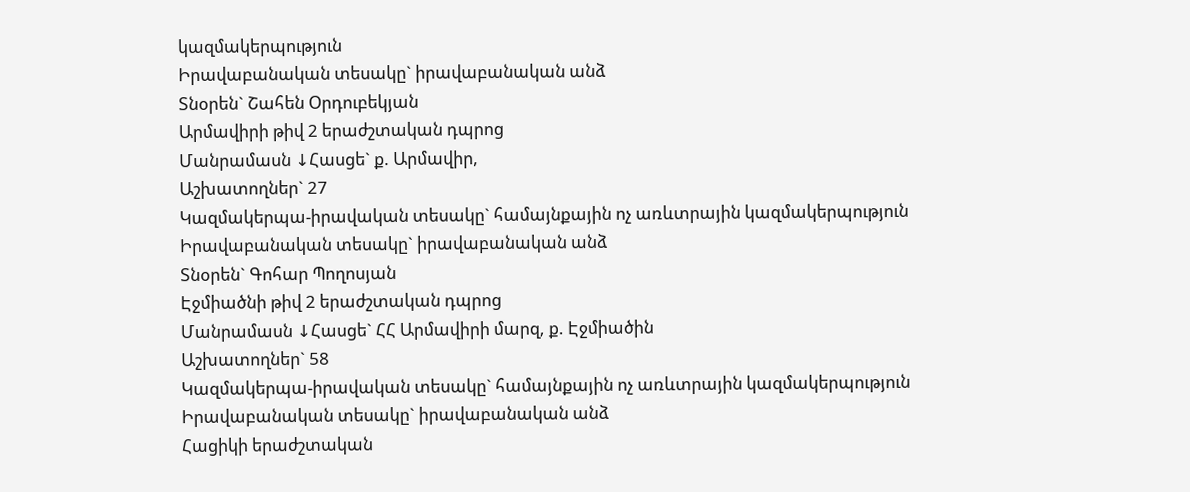կազմակերպություն
Իրավաբանական տեսակը` իրավաբանական անձ
Տնօրեն` Շահեն Օրդուբեկյան
Արմավիրի թիվ 2 երաժշտական դպրոց
Մանրամասն ↓Հասցե` ք. Արմավիր,
Աշխատողներ` 27
Կազմակերպա-իրավական տեսակը` համայնքային ոչ առևտրային կազմակերպություն
Իրավաբանական տեսակը` իրավաբանական անձ
Տնօրեն` Գոհար Պողոսյան
Էջմիածնի թիվ 2 երաժշտական դպրոց
Մանրամասն ↓Հասցե` ՀՀ Արմավիրի մարզ, ք. Էջմիածին
Աշխատողներ` 58
Կազմակերպա-իրավական տեսակը` համայնքային ոչ առևտրային կազմակերպություն
Իրավաբանական տեսակը` իրավաբանական անձ
Հացիկի երաժշտական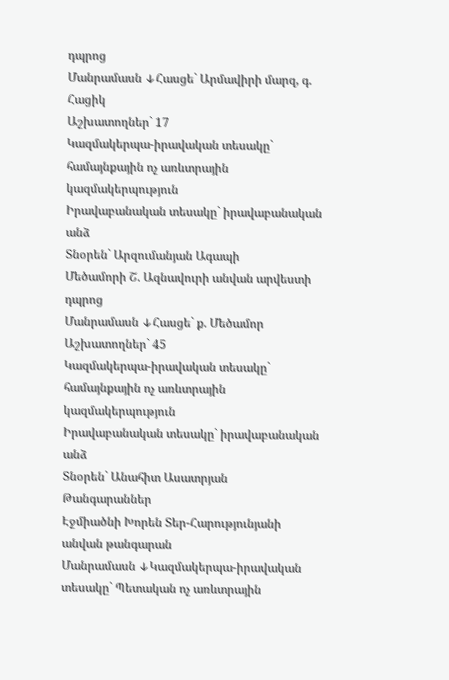դպրոց
Մանրամասն ↓Հասցե` Արմավիրի մարզ, գ. Հացիկ
Աշխատողներ` 17
Կազմակերպա-իրավական տեսակը` համայնքային ոչ առևտրային կազմակերպություն
Իրավաբանական տեսակը` իրավաբանական անձ
Տնօրեն` Արզումանյան Ագապի
Մեծամորի Շ. Ազնավուրի անվան արվեստի դպրոց
Մանրամասն ↓Հասցե` ք. Մեծամոր
Աշխատողներ` 45
Կազմակերպա-իրավական տեսակը` համայնքային ոչ առևտրային կազմակերպություն
Իրավաբանական տեսակը` իրավաբանական անձ
Տնօրեն` Անահիտ Ասատրյան
Թանգարաններ
Էջմիածնի Խորեն Տեր-Հարությունյանի անվան թանգարան
Մանրամասն ↓Կազմակերպա-իրավական տեսակը` Պետական ոչ առևտրային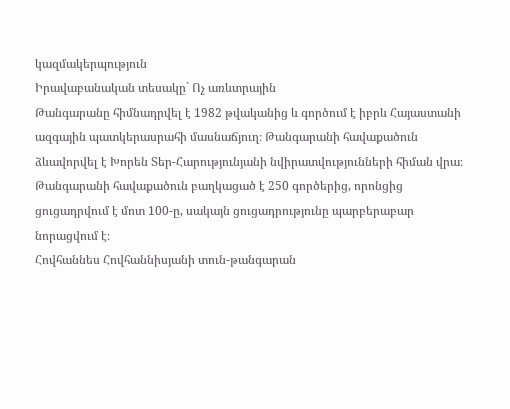կազմակերպություն
Իրավաբանական տեսակը` Ոչ առևտրային
Թանգարանը հիմնադրվել է 1982 թվականից և գործում է իբրև Հայաստանի ազգային պատկերասրահի մասնաճյուղ։ Թանգարանի հավաքածուն ձևավորվել է Խորեն Տեր-Հարությունյանի նվիրատվությունների հիման վրա։
Թանգարանի հավաքածուն բաղկացած է 250 գործերից, որոնցից ցուցադրվում է մոտ 100-ը, սակայն ցուցադրությունը պարբերաբար նորացվում է։
Հովհաննես Հովհաննիսյանի տուն-թանգարան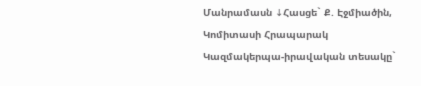Մանրամասն ↓Հասցե` Ք. Էջմիածին, Կոմիտասի Հրապարակ
Կազմակերպա-իրավական տեսակը`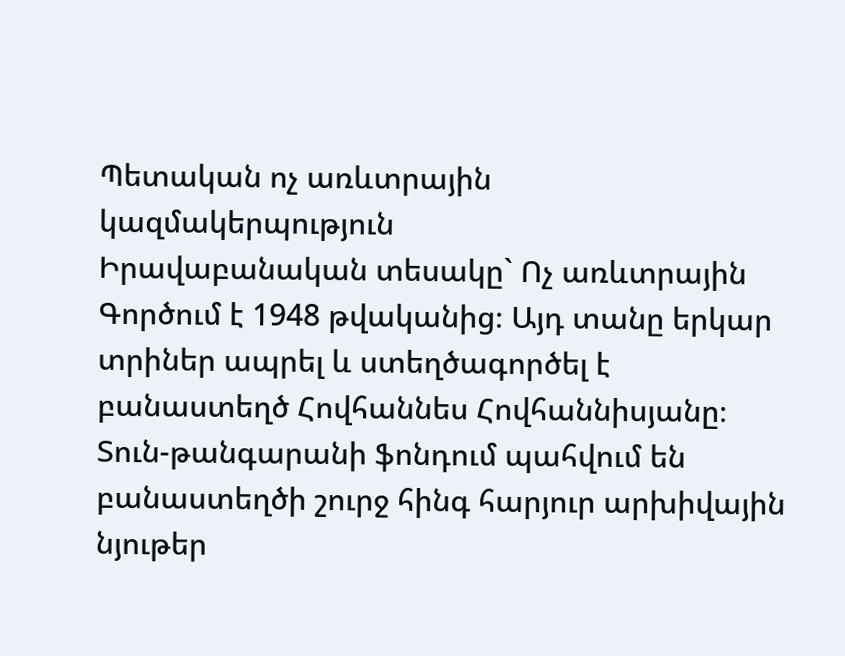Պետական ոչ առևտրային կազմակերպություն
Իրավաբանական տեսակը` Ոչ առևտրային
Գործում է 1948 թվականից։ Այդ տանը երկար տրիներ ապրել և ստեղծագործել է բանաստեղծ Հովհաննես Հովհաննիսյանը։ Տուն-թանգարանի ֆոնդում պահվում են բանաստեղծի շուրջ հինգ հարյուր արխիվային նյութեր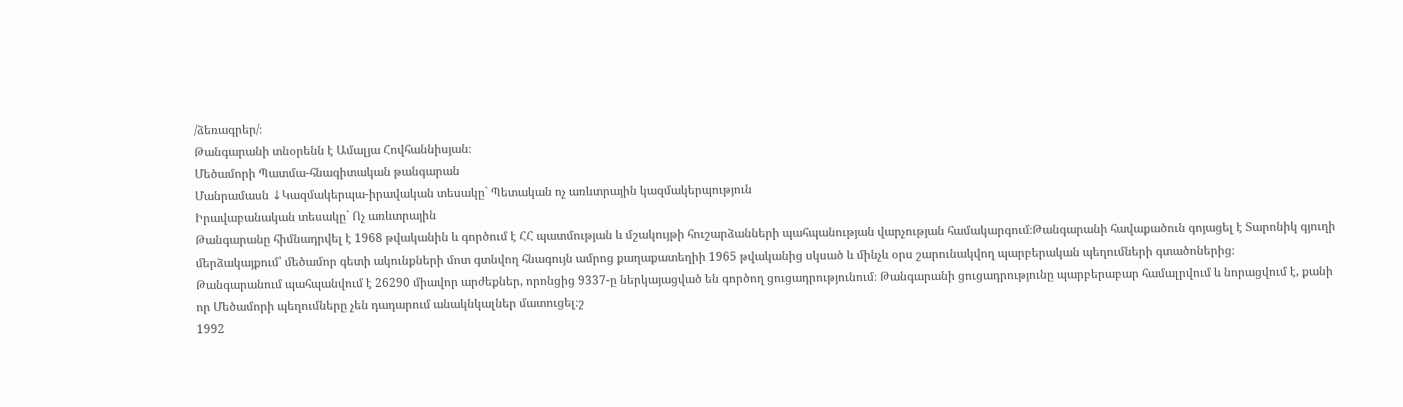/ձեռագրեր/։
Թանգարանի տնօրենն է Ամալյա Հովհաննիսյան։
Մեծամորի Պատմա-հնագիտական թանգարան
Մանրամասն ↓Կազմակերպա-իրավական տեսակը` Պետական ոչ առևտրային կազմակերպություն
Իրավաբանական տեսակը` Ոչ առևտրային
Թանգարանը հիմնադրվել է 1968 թվականին և գործում է ՀՀ պատմության և մշակույթի հուշարձանների պահպանության վարչության համակարգում։Թանգարանի հավաքածուն գոյացել է Տարոնիկ գյուղի մերձակայքում՝ մեծամոր գետի ակունքների մոտ գտնվող հնագույն ամրոց քաղաքատեղիի 1965 թվականից սկսած և մինչև օրս շարունակվող պարբերական պեղումների գտածոներից։
Թանգարանում պահպանվում է 26290 միավոր արժեքներ, որոնցից 9337-ը ներկայացված են գործող ցուցադրությունում։ Թանգարանի ցուցադրությունը պարբերաբար համալրվում և նորացվում է, քանի որ Մեծամորի պեղումները չեն դադարում անակնկալներ մատուցել։շ
1992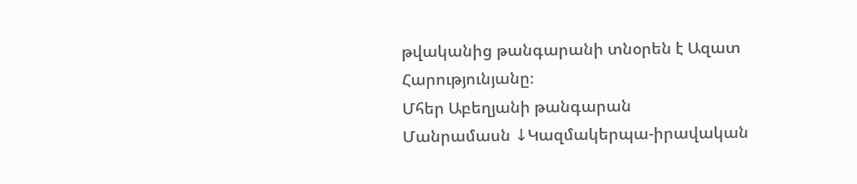թվականից թանգարանի տնօրեն է Ազատ Հարությունյանը։
Մհեր Աբեղյանի թանգարան
Մանրամասն ↓Կազմակերպա-իրավական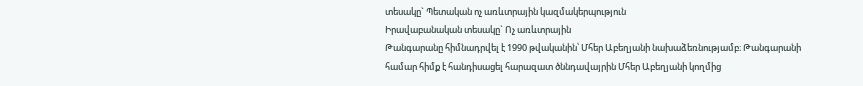տեսակը` Պետական ոչ առևտրային կազմակերպություն
Իրավաբանական տեսակը` Ոչ առևտրային
Թանգարանը հիմնադրվել է 1990 թվականին՝ Մհեր Աբեղյանի նախաձեռնությամբ։ Թանգարանի համար հիմք է հանդիսացել հարազատ ծննդավայրին Մհեր Աբեղյանի կողմից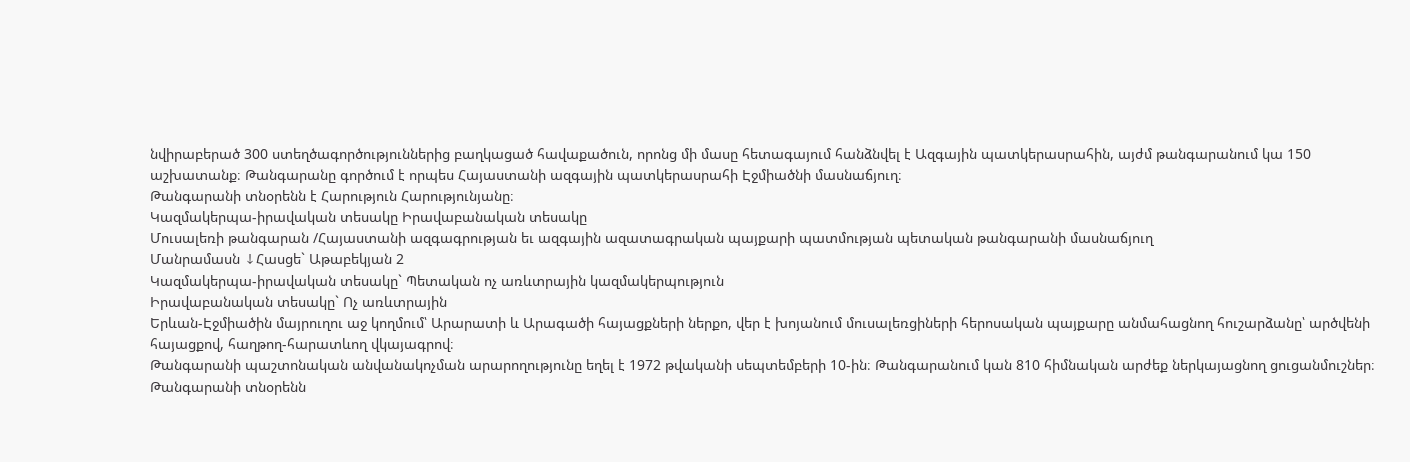նվիրաբերած 300 ստեղծագործություններից բաղկացած հավաքածուն, որոնց մի մասը հետագայում հանձնվել է Ազգային պատկերասրահին, այժմ թանգարանում կա 150 աշխատանք։ Թանգարանը գործում է որպես Հայաստանի ազգային պատկերասրահի Էջմիածնի մասնաճյուղ։
Թանգարանի տնօրենն է Հարություն Հարությունյանը։
Կազմակերպա-իրավական տեսակը Իրավաբանական տեսակը
Մուսալեռի թանգարան /Հայաստանի ազգագրության եւ ազգային ազատագրական պայքարի պատմության պետական թանգարանի մասնաճյուղ
Մանրամասն ↓Հասցե` Աթաբեկյան 2
Կազմակերպա-իրավական տեսակը` Պետական ոչ առևտրային կազմակերպություն
Իրավաբանական տեսակը` Ոչ առևտրային
Երևան-Էջմիածին մայրուղու աջ կողմում՝ Արարատի և Արագածի հայացքների ներքո, վեր է խոյանում մուսալեռցիների հերոսական պայքարը անմահացնող հուշարձանը՝ արծվենի հայացքով, հաղթող-հարատևող վկայագրով։
Թանգարանի պաշտոնական անվանակոչման արարողությունը եղել է 1972 թվականի սեպտեմբերի 10-ին։ Թանգարանում կան 810 հիմնական արժեք ներկայացնող ցուցանմուշներ։
Թանգարանի տնօրենն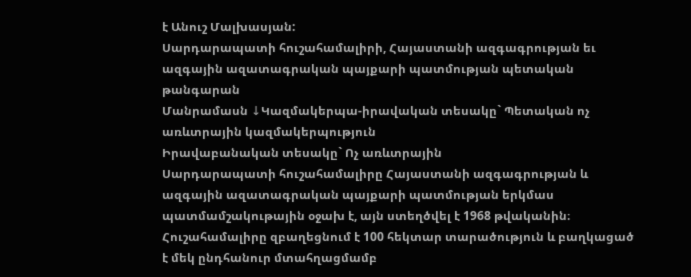է Անուշ Մալխասյան:
Սարդարապատի հուշահամալիրի, Հայաստանի ազգագրության եւ ազգային ազատագրական պայքարի պատմության պետական թանգարան
Մանրամասն ↓Կազմակերպա-իրավական տեսակը` Պետական ոչ առևտրային կազմակերպություն
Իրավաբանական տեսակը` Ոչ առևտրային
Սարդարապատի հուշահամալիրը Հայաստանի ազգագրության և ազգային ազատագրական պայքարի պատմության երկմաս պատմամշակութային օջախ է, այն ստեղծվել է 1968 թվականին։ Հուշահամալիրը զբաղեցնում է 100 հեկտար տարածություն և բաղկացած է մեկ ընդհանուր մտահղացմամբ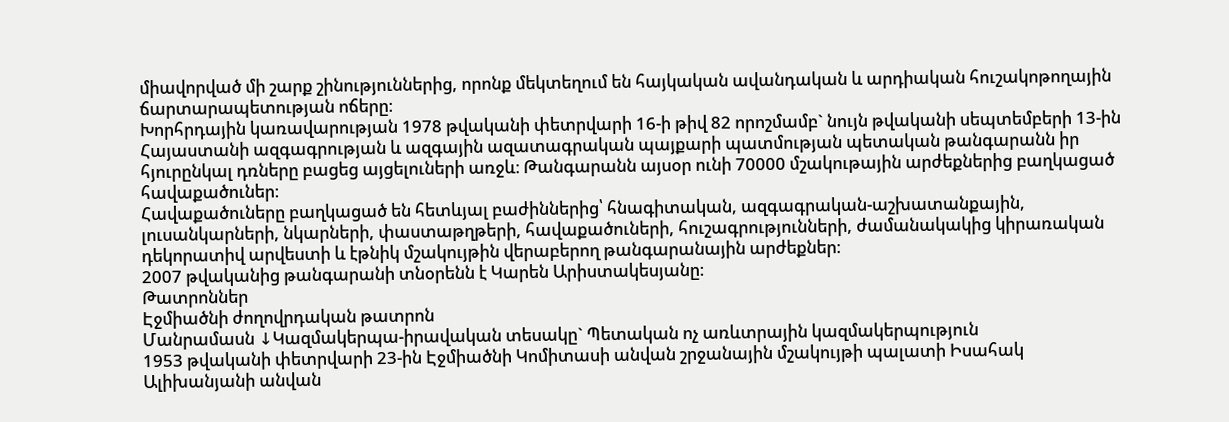միավորված մի շարք շինություններից, որոնք մեկտեղում են հայկական ավանդական և արդիական հուշակոթողային ճարտարապետության ոճերը։
Խորհրդային կառավարության 1978 թվականի փետրվարի 16-ի թիվ 82 որոշմամբ` նույն թվականի սեպտեմբերի 13-ին Հայաստանի ազգագրության և ազգային ազատագրական պայքարի պատմության պետական թանգարանն իր հյուրընկալ դռները բացեց այցելուների առջև։ Թանգարանն այսօր ունի 70000 մշակութային արժեքներից բաղկացած հավաքածուներ։
Հավաքածուները բաղկացած են հետևյալ բաժիններից՝ հնագիտական, ազգագրական-աշխատանքային, լուսանկարների, նկարների, փաստաթղթերի, հավաքածուների, հուշագրությունների, ժամանակակից կիրառական դեկորատիվ արվեստի և էթնիկ մշակույթին վերաբերող թանգարանային արժեքներ։
2007 թվականից թանգարանի տնօրենն է Կարեն Արիստակեսյանը։
Թատրոններ
Էջմիածնի ժողովրդական թատրոն
Մանրամասն ↓Կազմակերպա-իրավական տեսակը` Պետական ոչ առևտրային կազմակերպություն
1953 թվականի փետրվարի 23-ին Էջմիածնի Կոմիտասի անվան շրջանային մշակույթի պալատի Իսահակ Ալիխանյանի անվան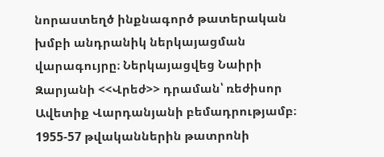նորաստեղծ ինքնագործ թատերական խմբի անդրանիկ ներկայացման վարագույրը։ Ներկայացվեց Նաիրի Զարյանի <<Վրեժ>> դրաման՝ ռեժիսոր Ավետիք Վարդանյանի բեմադրությամբ։
1955-57 թվականներին թատրոնի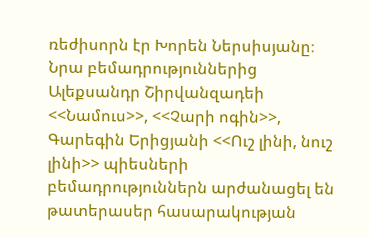ռեժիսորն էր Խորեն Ներսիսյանը։ Նրա բեմադրություններից Ալեքսանդր Շիրվանզադեի <<Նամուս>>, <<Չարի ոգին>>, Գարեգին Երիցյանի <<Ուշ լինի, նուշ լինի>> պիեսների բեմադրություններն արժանացել են թատերասեր հասարակության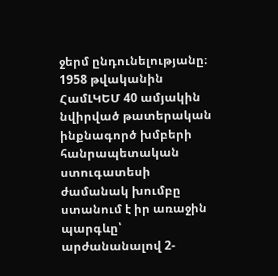ջերմ ընդունելությանը։
1958 թվականին ՀամԼԿԵՄ 40 ամյակին նվիրված թատերական ինքնագործ խմբերի հանրապետական ստուգատեսի ժամանակ խումբը ստանում է իր առաջին պարգևը՝ արժանանալով 2-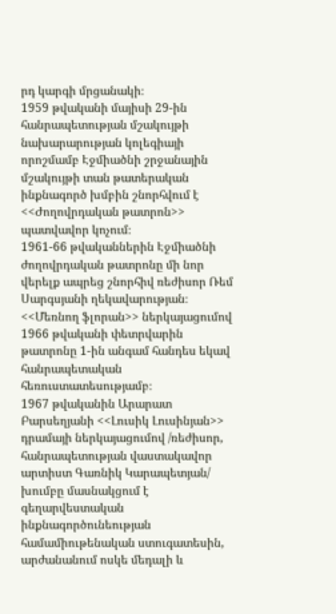րդ կարգի մրցանակի։
1959 թվականի մայիսի 29-ին հանրապետության մշակույթի նախարարության կոլեգիայի որոշմամբ Էջմիածնի շրջանային մշակույթի տան թատերական ինքնագործ խմբին շնորհվում է <<Ժողովրդական թատրոն>> պատվավոր կոչում։
1961-66 թվականներին Էջմիածնի ժողովրդական թատրոնը մի նոր վերելք ապրեց շնորհիվ ռեժիսոր Ռեմ Սարգսյանի ղեկավարության։ <<Մեռնող ֆլորան>> ներկայացումով 1966 թվականի փետրվարին թատրոնը 1-ին անգամ հանդես եկավ հանրապետական հեռուստատեսությամբ։
1967 թվականին Արարատ Բարսեղյանի <<Լուսիկ Լուսինյան>> դրամայի ներկայացումով /ռեժիսոր, հանրապետության վաստակավոր արտիստ Գառնիկ Կարապետյան/ խումբը մասնակցում է գեղարվեստական ինքնագործունեության համամիութենական ստուգատեսին, արժանանում ոսկե մեդալի և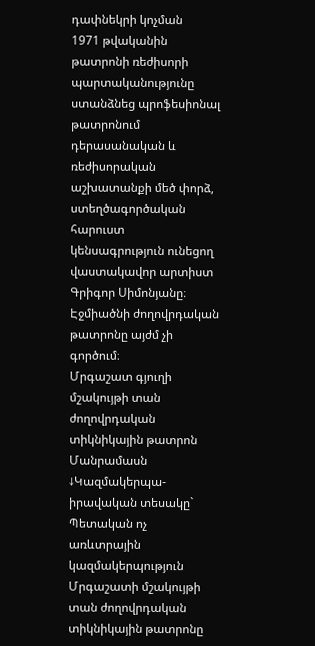դափնեկրի կոչման
1971 թվականին թատրոնի ռեժիսորի պարտականությունը ստանձնեց պրոֆեսիոնալ թատրոնում դերասանական և ռեժիսորական աշխատանքի մեծ փորձ, ստեղծագործական հարուստ կենսագրություն ունեցող վաստակավոր արտիստ Գրիգոր Սիմոնյանը։
Էջմիածնի ժողովրդական թատրոնը այժմ չի գործում։
Մրգաշատ գյուղի մշակույթի տան ժողովրդական տիկնիկային թատրոն
Մանրամասն ↓Կազմակերպա-իրավական տեսակը` Պետական ոչ առևտրային կազմակերպություն
Մրգաշատի մշակույթի տան ժողովրդական տիկնիկային թատրոնը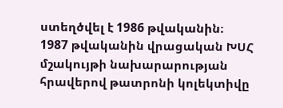ստեղծվել է 1986 թվականին։
1987 թվականին վրացական ԽՍՀ մշակույթի նախարարության հրավերով թատրոնի կոլեկտիվը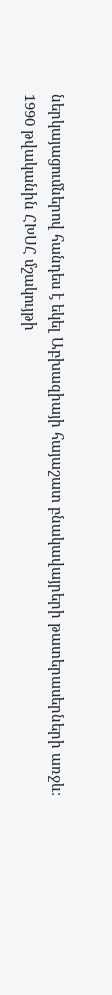ներկայացումներով հանդես է եկել Աբխազիայի հայաշատ բնակավայրերի թատերասերների առջև։
1990 թվականին ՀԽՍՀ մշակույթի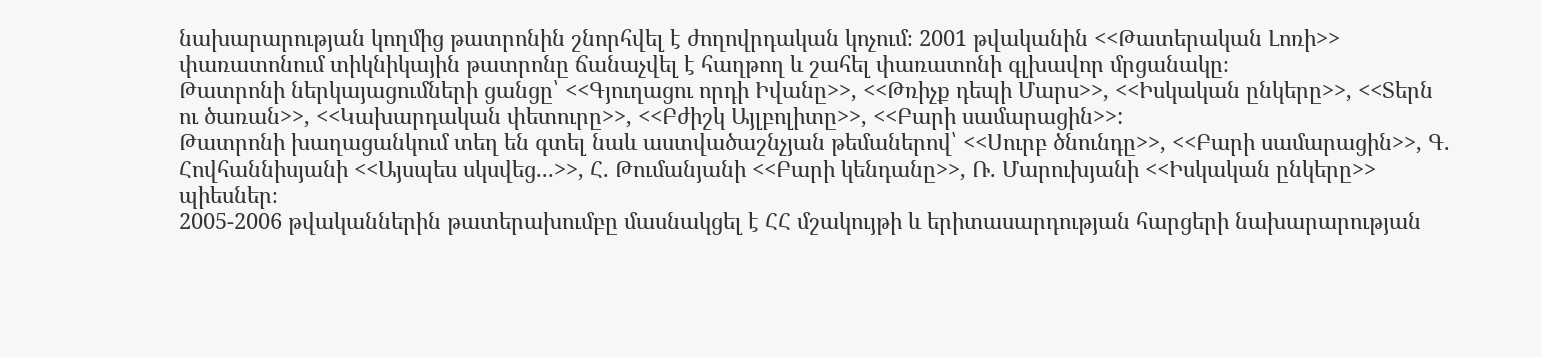նախարարության կողմից թատրոնին շնորհվել է ժողովրդական կոչում։ 2001 թվականին <<Թատերական Լոռի>> փառատոնում տիկնիկային թատրոնը ճանաչվել է հաղթող և շահել փառատոնի գլխավոր մրցանակը։
Թատրոնի ներկայացումների ցանցը՝ <<Գյուղացու որդի Իվանը>>, <<Թռիչք դեպի Մարս>>, <<Իսկական ընկերը>>, <<Տերն ու ծառան>>, <<Կախարդական փետուրը>>, <<Բժիշկ Այլբոլիտը>>, <<Բարի սամարացին>>:
Թատրոնի խաղացանկում տեղ են գտել նաև աստվածաշնչյան թեմաներով՝ <<Սուրբ ծնունդը>>, <<Բարի սամարացին>>, Գ. Հովհաննիսյանի <<Այսպես սկսվեց...>>, Հ. Թումանյանի <<Բարի կենդանը>>, Ռ. Մարուխյանի <<Իսկական ընկերը>> պիեսներ։
2005-2006 թվականներին թատերախումբը մասնակցել է ՀՀ մշակույթի և երիտասարդության հարցերի նախարարության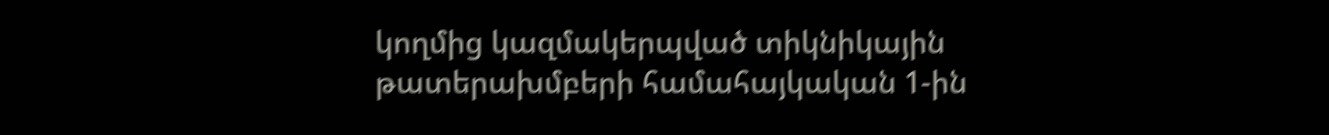կողմից կազմակերպված տիկնիկային թատերախմբերի համահայկական 1-ին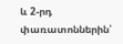և 2-րդ փառատոններին՝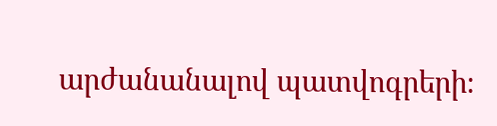արժանանալով պատվոգրերի։